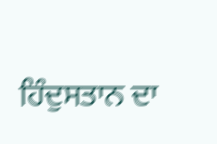ਹਿੰਦੁਸਤਾਨ ਦਾ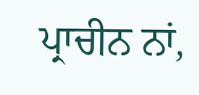ਪ੍ਰਾਚੀਨ ਨਾਂ,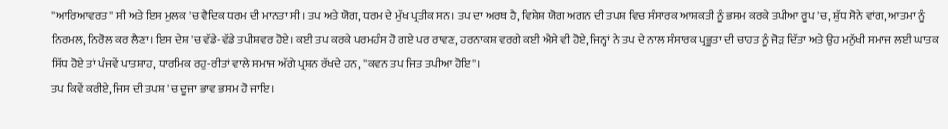''ਆਰਿਆਵਰਤ'' ਸੀ ਅਤੇ ਇਸ ਮੁਲਕ 'ਚ ਵੈਦਿਕ ਧਰਮ ਦੀ ਮਾਨਤਾ ਸੀ। ਤਪ ਅਤੇ ਯੋਗ, ਧਰਮ ਦੇ ਮੁੱਖ ਪ੍ਰਤੀਕ ਸਨ। ਤਪ ਦਾ ਅਰਥ ਹੈ, ਵਿਸ਼ੇਸ਼ ਯੋਗ ਅਗਨ ਦੀ ਤਪਸ਼ ਵਿਚ ਸੰਸਾਰਕ ਆਸ਼ਕਤੀ ਨੂੰ ਭਸਮ ਕਰਕੇ ਤਪੀਆ ਰੂਪ 'ਚ, ਸ਼ੁੱਧ ਸੋਨੇ ਵਾਂਗ, ਆਤਮਾ ਨੂੰ ਨਿਰਮਲ, ਨਿਰੋਲ ਕਰ ਲੈਣਾ। ਇਸ ਦੇਸ਼ 'ਚ ਵੱਡੇ-ਵੱਡੇ ਤਪੀਸ਼ਵਰ ਹੋਏ। ਕਈ ਤਪ ਕਰਕੇ ਪਰਮਹੰਸ ਹੋ ਗਏ ਪਰ ਰਾਵਣ, ਹਰਨਾਕਸ਼ ਵਰਗੇ ਕਈ ਐਸੇ ਵੀ ਹੋਏ, ਜਿਨ੍ਹਾਂ ਨੇ ਤਪ ਦੇ ਨਾਲ ਸੰਸਾਰਕ ਪ੍ਰਭੂਤਾ ਦੀ ਚਾਹਤ ਨੂੰ ਜੋੜ ਦਿੱਤਾ ਅਤੇ ਉਹ ਮਨੁੱਖੀ ਸਮਾਜ ਲਈ ਘਾਤਕ ਸਿੱਧ ਹੋਏ ਤਾਂ ਪੰਜਵੇਂ ਪਾਤਸ਼ਾਹ, ਧਾਰਮਿਕ ਰਹੁ-ਰੀਤਾਂ ਵਾਲੇ ਸਮਾਜ ਅੱਗੇ ਪ੍ਰਸ਼ਨ ਰੱਖਦੇ ਹਨ, ''ਕਵਨ ਤਪ ਜਿਤ ਤਪੀਆ ਹੋਇ''।
ਤਪ ਕਿਵੇਂ ਕਰੀਏ, ਜਿਸ ਦੀ ਤਪਸ਼ 'ਚ ਦੂਜਾ ਭਾਵ ਭਸਮ ਹੋ ਜਾਇ।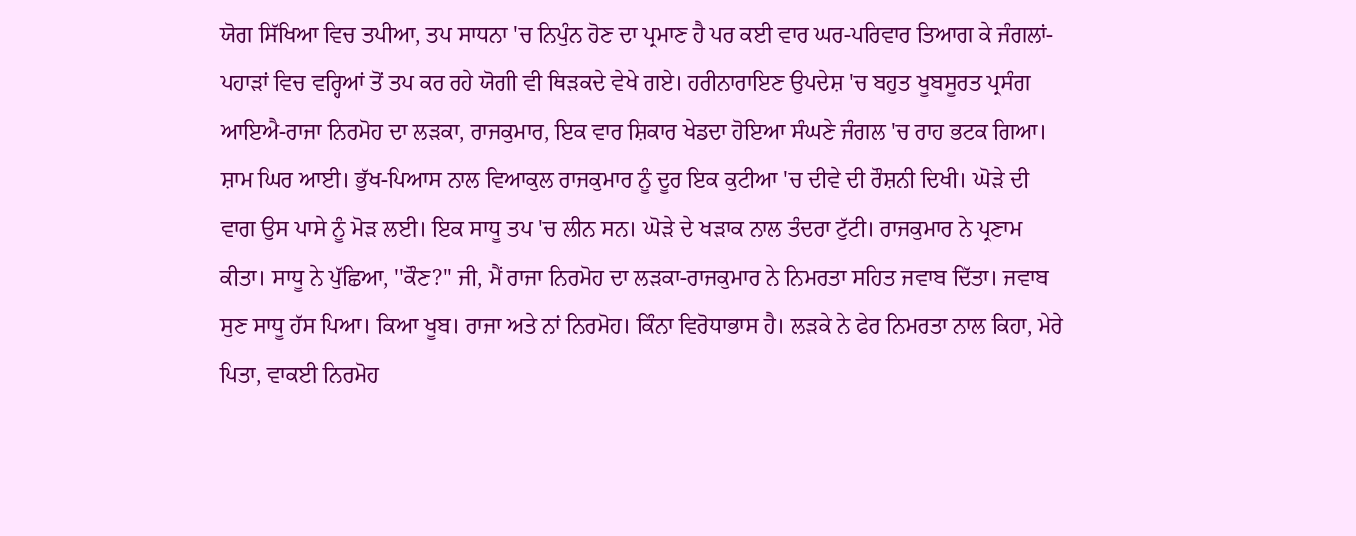ਯੋਗ ਸਿੱਖਿਆ ਵਿਚ ਤਪੀਆ, ਤਪ ਸਾਧਨਾ 'ਚ ਨਿਪੁੰਨ ਹੋਣ ਦਾ ਪ੍ਰਮਾਣ ਹੈ ਪਰ ਕਈ ਵਾਰ ਘਰ-ਪਰਿਵਾਰ ਤਿਆਗ ਕੇ ਜੰਗਲਾਂ-ਪਹਾੜਾਂ ਵਿਚ ਵਰ੍ਹਿਆਂ ਤੋਂ ਤਪ ਕਰ ਰਹੇ ਯੋਗੀ ਵੀ ਥਿੜਕਦੇ ਵੇਖੇ ਗਏ। ਹਰੀਨਾਰਾਇਣ ਉਪਦੇਸ਼ 'ਚ ਬਹੁਤ ਖੂਬਸੂਰਤ ਪ੍ਰਸੰਗ ਆਇਐ-ਰਾਜਾ ਨਿਰਮੋਹ ਦਾ ਲੜਕਾ, ਰਾਜਕੁਮਾਰ, ਇਕ ਵਾਰ ਸ਼ਿਕਾਰ ਖੇਡਦਾ ਹੋਇਆ ਸੰਘਣੇ ਜੰਗਲ 'ਚ ਰਾਹ ਭਟਕ ਗਿਆ। ਸ਼ਾਮ ਘਿਰ ਆਈ। ਭੁੱਖ-ਪਿਆਸ ਨਾਲ ਵਿਆਕੁਲ ਰਾਜਕੁਮਾਰ ਨੂੰ ਦੂਰ ਇਕ ਕੁਟੀਆ 'ਚ ਦੀਵੇ ਦੀ ਰੌਸ਼ਨੀ ਦਿਖੀ। ਘੋੜੇ ਦੀ ਵਾਗ ਉਸ ਪਾਸੇ ਨੂੰ ਮੋੜ ਲਈ। ਇਕ ਸਾਧੂ ਤਪ 'ਚ ਲੀਨ ਸਨ। ਘੋੜੇ ਦੇ ਖੜਾਕ ਨਾਲ ਤੰਦਰਾ ਟੁੱਟੀ। ਰਾਜਕੁਮਾਰ ਨੇ ਪ੍ਰਣਾਮ ਕੀਤਾ। ਸਾਧੂ ਨੇ ਪੁੱਛਿਆ, ''ਕੌਣ?'' ਜੀ, ਮੈਂ ਰਾਜਾ ਨਿਰਮੋਹ ਦਾ ਲੜਕਾ-ਰਾਜਕੁਮਾਰ ਨੇ ਨਿਮਰਤਾ ਸਹਿਤ ਜਵਾਬ ਦਿੱਤਾ। ਜਵਾਬ ਸੁਣ ਸਾਧੂ ਹੱਸ ਪਿਆ। ਕਿਆ ਖੂਬ। ਰਾਜਾ ਅਤੇ ਨਾਂ ਨਿਰਮੋਹ। ਕਿੰਨਾ ਵਿਰੋਧਾਭਾਸ ਹੈ। ਲੜਕੇ ਨੇ ਫੇਰ ਨਿਮਰਤਾ ਨਾਲ ਕਿਹਾ, ਮੇਰੇ ਪਿਤਾ, ਵਾਕਈ ਨਿਰਮੋਹ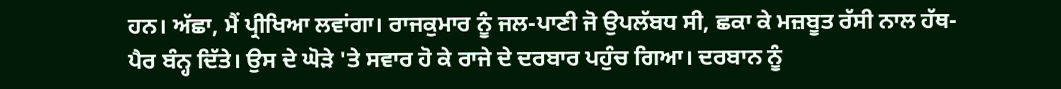ਹਨ। ਅੱਛਾ, ਮੈਂ ਪ੍ਰੀਖਿਆ ਲਵਾਂਗਾ। ਰਾਜਕੁਮਾਰ ਨੂੰ ਜਲ-ਪਾਣੀ ਜੋ ਉਪਲੱਬਧ ਸੀ, ਛਕਾ ਕੇ ਮਜ਼ਬੂਤ ਰੱਸੀ ਨਾਲ ਹੱਥ-ਪੈਰ ਬੰਨ੍ਹ ਦਿੱਤੇ। ਉਸ ਦੇ ਘੋੜੇ 'ਤੇ ਸਵਾਰ ਹੋ ਕੇ ਰਾਜੇ ਦੇ ਦਰਬਾਰ ਪਹੁੰਚ ਗਿਆ। ਦਰਬਾਨ ਨੂੰ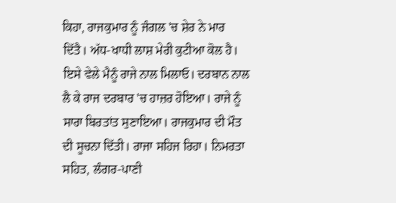ਕਿਹਾ, ਰਾਜਕੁਮਾਰ ਨੂੰ ਜੰਗਲ 'ਚ ਸ਼ੇਰ ਨੇ ਮਾਰ ਦਿੱਤੈ। ਅੱਧ-ਖਾਧੀ ਲਾਸ਼ ਮੇਰੀ ਕੁਟੀਆ ਕੋਲ ਹੈ। ਇਸੇ ਵੇਲੇ ਮੈਨੂੰ ਰਾਜੇ ਨਾਲ ਮਿਲਾਓ। ਦਰਬਾਨ ਨਾਲ ਲੈ ਕੇ ਰਾਜ ਦਰਬਾਰ 'ਚ ਹਾਜ਼ਰ ਹੋਇਆ। ਰਾਜੇ ਨੂੰ ਸਾਰਾ ਬਿਰਤਾਂਤ ਸੁਣਾਇਆ। ਰਾਜਕੁਮਾਰ ਦੀ ਮੌਤ ਦੀ ਸੂਚਨਾ ਦਿੱਤੀ। ਰਾਜਾ ਸਹਿਜ ਰਿਹਾ। ਨਿਮਰਤਾ ਸਹਿਤ, ਲੰਗਰ-ਪਾਣੀ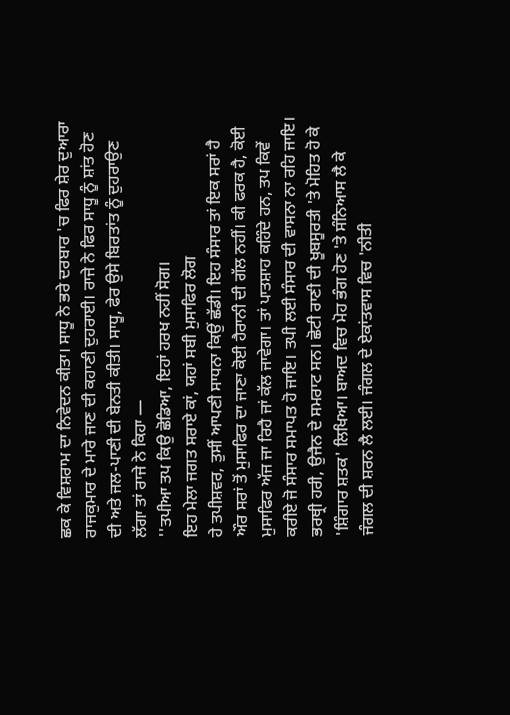ਛਕ ਕੇ ਵਿਸ਼ਰਾਮ ਦਾ ਨਿਵੇਦਨ ਕੀਤਾ। ਸਾਧੂ ਨੇ ਭਰੇ ਦਰਬਾਰ 'ਚ ਫਿਰ ਸ਼ੇਰ ਦੁਆਰਾ ਰਾਜਕੁਮਾਰ ਦੇ ਮਾਰੇ ਜਾਣ ਦੀ ਕਹਾਣੀ ਦੁਹਰਾਈ। ਰਾਜੇ ਨੇ ਫਿਰ ਸਾਧੂ ਨੂੰ ਸ਼ਾਂਤ ਹੋਣ ਦੀ ਅਤੇ ਜਲ-ਪਾਣੀ ਦੀ ਬੇਨਤੀ ਕੀਤੀ। ਸਾਧੂ, ਫੇਰ ਉਸੇ ਬਿਰਤਾਂਤ ਨੂੰ ਦੁਹਰਾਉਣ ਲੱਗਾ ਤਾਂ ਰਾਜੇ ਨੇ ਕਿਹਾ —
''ਤਪੀਆ ਤਪ ਕਿਉ ਛੋਡਿਆ, ਇਹਾਂ ਹਰਖ ਨਹੀਂ ਸੋਗ।
ਇਹ ਮੇਲਾ ਜਗਤ ਸਰਾਏ ਕਾਂ, ਯਹਾਂ ਸਬੀ ਮੁਸਾਫਿਰ ਲੋਗ
ਹੇ ਤਪੀਸ਼ਵਰ, ਤੁਸੀਂ ਆਪਣੀ ਸਾਧਨਾ ਕਿਉਂ ਛੱਡੀ। ਇਹ ਸੰਸਾਰ ਤਾਂ ਇਕ ਸਰਾਂ ਹੈ ਔਰ ਸਰਾਂ ਤੋਂ ਮੁਸਾਫਿਰ ਦਾ ਜਾਣਾ ਕੋਈ ਹੈਰਾਨੀ ਦੀ ਗੱਲ ਨਹੀਂ। ਕੀ ਫਰਕ ਹੈ, ਕੋਈ ਮੁਸਾਫਿਰ ਅੱਜ ਜਾ ਰਿਹੈ ਜਾਂ ਕੱਲ ਜਾਵੇਗਾ। ਤਾਂ ਪਾਤਸ਼ਾਹ ਕਹਿੰਦੇ ਹਨ, ਤਪ ਕਿਵੇਂ ਕਰੀਏ ਜੋ ਸੰਸਾਰ ਸਮਾਪਤ ਹੋ ਜਾਇ। ਤਪੀ ਲਈ ਸੰਸਾਰ ਦੀ ਵਾਸਨਾ ਨਾ ਰਹਿ ਜਾਇ।
ਭਰਥ੍ਰੀ ਹਰੀ, ਉਜੈਨ ਦੇ ਸਮਰਾਟ ਸਨ। ਛੋਟੀ ਰਾਣੀ ਦੀ ਖੂਬਸੂਰਤੀ 'ਤੇ ਮੋਹਿਤ ਹੋ ਕੇ 'ਸ਼ਿੰਗਾਰ ਸ਼ਤਕ' ਲਿਖਿਆ। ਬਾਅਦ ਵਿਚ ਮੋਹ ਭੰਗ ਹੋਣ 'ਤੇ ਸੰਨਿਆਸ ਲੈ ਕੇ ਜੰਗਲ ਦੀ ਸ਼ਰਨ ਲੈ ਲਈ। ਜੰਗਲ ਦੇ ਏਕਾਂਤਵਾਸ ਵਿਚ 'ਨੀਤੀ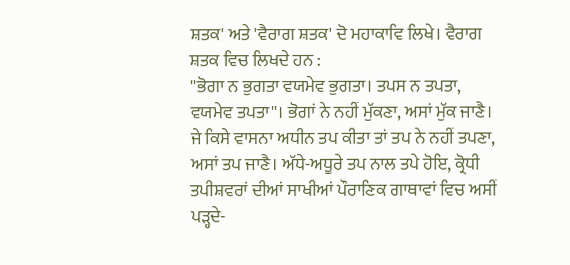ਸ਼ਤਕ' ਅਤੇ 'ਵੈਰਾਗ ਸ਼ਤਕ' ਦੋ ਮਹਾਕਾਵਿ ਲਿਖੇ। ਵੈਰਾਗ ਸ਼ਤਕ ਵਿਚ ਲਿਖਦੇ ਹਨ :
''ਭੋਗਾ ਨ ਭੁਗਤਾ ਵਯਮੇਵ ਭੁਗਤਾ। ਤਪਸ ਨ ਤਪਤਾ, ਵਯਮੇਵ ਤਪਤਾ''। ਭੋਗਾਂ ਨੇ ਨਹੀਂ ਮੁੱਕਣਾ, ਅਸਾਂ ਮੁੱਕ ਜਾਣੈ। ਜੇ ਕਿਸੇ ਵਾਸਨਾ ਅਧੀਨ ਤਪ ਕੀਤਾ ਤਾਂ ਤਪ ਨੇ ਨਹੀਂ ਤਪਣਾ, ਅਸਾਂ ਤਪ ਜਾਣੈ। ਅੱਧੇ-ਅਧੂਰੇ ਤਪ ਨਾਲ ਤਪੇ ਹੋਇ, ਕ੍ਰੋਧੀ ਤਪੀਸ਼ਵਰਾਂ ਦੀਆਂ ਸਾਖੀਆਂ ਪੌਰਾਣਿਕ ਗਾਥਾਵਾਂ ਵਿਚ ਅਸੀਂ ਪੜ੍ਹਦੇ-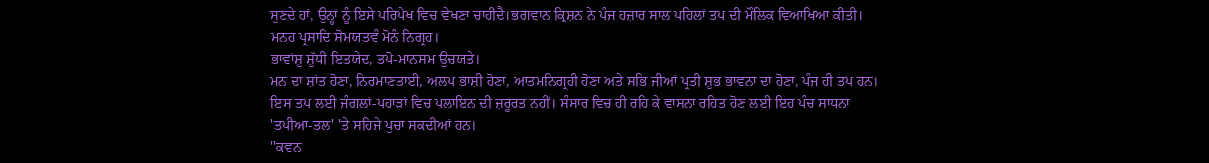ਸੁਣਦੇ ਹਾਂ, ਉਨ੍ਹਾਂ ਨੂੰ ਇਸੇ ਪਰਿਪੇਖ ਵਿਚ ਵੇਖਣਾ ਚਾਹੀਦੈ।ਭਗਵਾਨ ਕ੍ਰਿਸ਼ਨ ਨੇ ਪੰਜ ਹਜ਼ਾਰ ਸਾਲ ਪਹਿਲਾਂ ਤਪ ਦੀ ਮੌਲਿਕ ਵਿਆਖਿਆ ਕੀਤੀ।
ਮਨਹ ਪ੍ਰਸਾਦਿ ਸੋਮਯਤਵੰ ਮੋਨੰ ਨਿਗ੍ਰਹ।
ਭਾਵਾਂਸ਼ੁ ਸ਼ੁੱਧੀ ਇਤਯੇਦ, ਤਪੋ-ਮਾਨਸਮ ਉਚਯਤੇ।
ਮਨ ਦਾ ਸ਼ਾਂਤ ਹੋਣਾ, ਨਿਰਮਾਣਤਾਈ, ਅਲਪ ਭਾਸ਼ੀ ਹੋਣਾ, ਆਤਮਨਿਗ੍ਰਹੀ ਹੋਣਾ ਅਤੇ ਸਭਿ ਜੀਆਂ ਪ੍ਰਤੀ ਸ਼ੁਭ ਭਾਵਨਾ ਦਾ ਹੋਣਾ, ਪੰਜ ਹੀ ਤਪ ਹਨ। ਇਸ ਤਪ ਲਈ ਜੰਗਲਾਂ-ਪਹਾੜਾਂ ਵਿਚ ਪਲਾਇਨ ਦੀ ਜ਼ਰੂਰਤ ਨਹੀਂ। ਸੰਸਾਰ ਵਿਚ ਹੀ ਰਹਿ ਕੇ ਵਾਸਨਾ ਰਹਿਤ ਹੋਣ ਲਈ ਇਹ ਪੰਚ ਸਾਧਨਾ 'ਤਪੀਆ-ਤਲ' 'ਤੇ ਸਹਿਜੇ ਪੁਚਾ ਸਕਦੀਆਂ ਹਨ।
''ਕਵਨ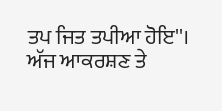ਤਪ ਜਿਤ ਤਪੀਆ ਹੋਇ''।
ਅੱਜ ਆਕਰਸ਼ਣ ਤੇ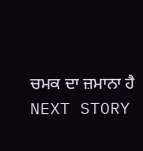ਚਮਕ ਦਾ ਜ਼ਮਾਨਾ ਹੈ
NEXT STORY